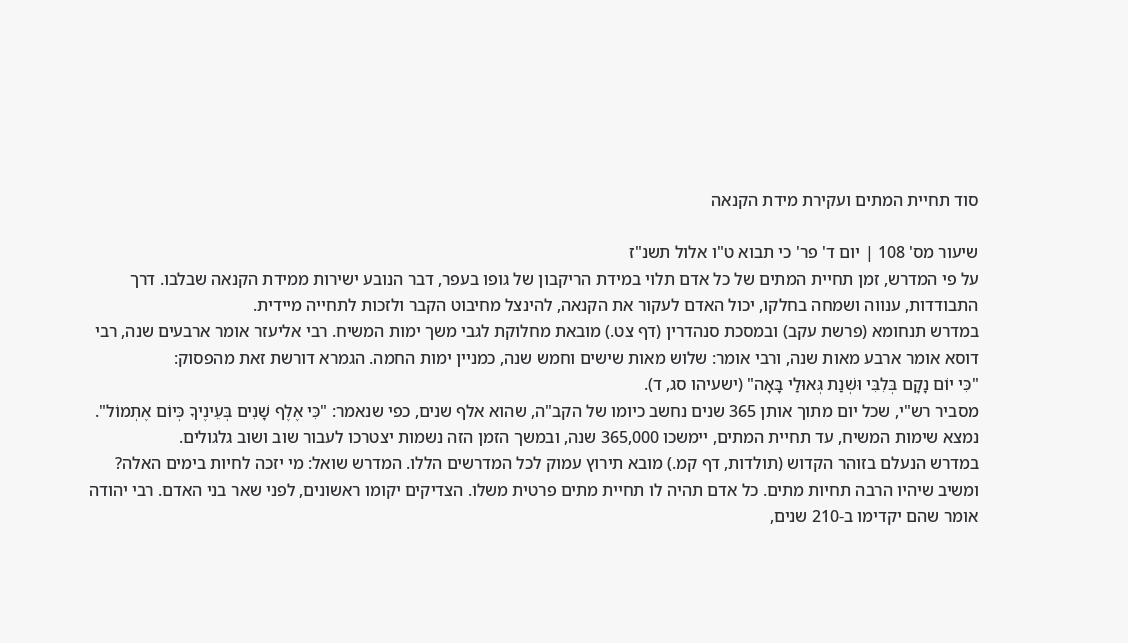סוד תחיית המתים ועקירת מידת הקנאה

שיעור מס' 108 | יום ד' פר' כי תבוא ט"ו אלול תשנ"ז
על פי המדרש, זמן תחיית המתים של כל אדם תלוי במידת הריקבון של גופו בעפר, דבר הנובע ישירות ממידת הקנאה שבלבו. דרך התבודדות, ענווה ושמחה בחלקו, יכול האדם לעקור את הקנאה, להינצל מחיבוט הקבר ולזכות לתחייה מיידית.
במדרש תנחומא (פרשת עקב) ובמסכת סנהדרין (דף צט.) מובאת מחלוקת לגבי משך ימות המשיח. רבי אליעזר אומר ארבעים שנה, רבי דוסא אומר ארבע מאות שנה, ורבי אומר: שלוש מאות שישים וחמש שנה, כמניין ימות החמה. הגמרא דורשת זאת מהפסוק:
"כִּי יוֹם נָקָם בְּלִבִּי וּשְׁנַת גְּאוּלַי בָּאָה" (ישעיהו סג, ד).
מסביר רש"י, שכל יום מתוך אותן 365 שנים נחשב כיומו של הקב"ה, שהוא אלף שנים, כפי שנאמר: "כִּי אֶלֶף שָׁנִים בְּעֵינֶיךָ כְּיוֹם אֶתְמוֹל". נמצא שימות המשיח, עד תחיית המתים, יימשכו 365,000 שנה, ובמשך הזמן הזה נשמות יצטרכו לעבור שוב ושוב גלגולים.
במדרש הנעלם בזוהר הקדוש (תולדות, דף קמ.) מובא תירוץ עמוק לכל המדרשים הללו. המדרש שואל: מי יזכה לחיות בימים האלה? ומשיב שיהיו הרבה תחיות מתים. כל אדם תהיה לו תחיית מתים פרטית משלו. הצדיקים יקומו ראשונים, לפני שאר בני האדם. רבי יהודה אומר שהם יקדימו ב-210 שנים,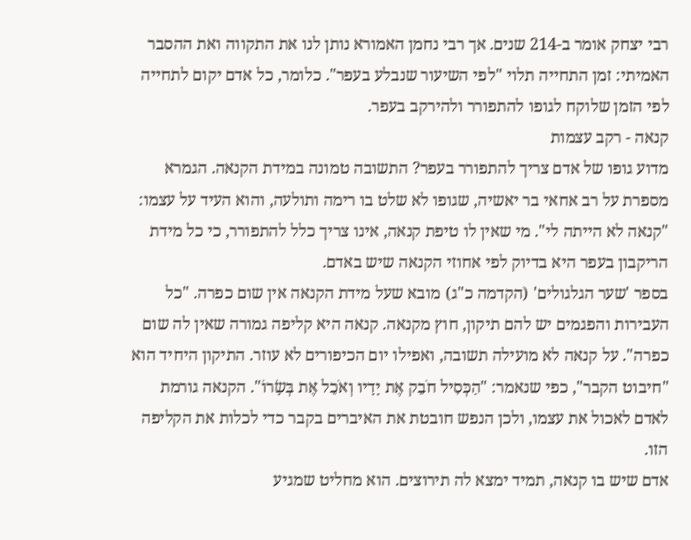רבי יצחק אומר ב-214 שנים. אך רבי נחמן האמורא נותן לנו את התקווה ואת ההסבר האמיתי: זמן התחייה תלוי "לפי השיעור שנבלע בעפר". כלומר, כל אדם יקום לתחייה לפי הזמן שלוקח לגופו להתפורר ולהירקב בעפר.
קנאה - רקב עצמות
מדוע גופו של אדם צריך להתפורר בעפר? התשובה טמונה במידת הקנאה. הגמרא מספרת על רב אחאי בר יאשיה, שגופו לא שלט בו רימה ותולעה, והוא העיד על עצמו: "קנאה לא הייתה לי". מי שאין לו טיפת קנאה, אינו צריך כלל להתפורר, כי כל מידת הריקבון בעפר היא בדיוק לפי אחוזי הקנאה שיש באדם.
בספר 'שער הגלגולים' (הקדמה כ"ג) מובא שעל מידת הקנאה אין שום כפרה. "כל העבירות והפגמים יש להם תיקון, חוץ מקנאה. קנאה היא קליפה גמורה שאין לה שום כפרה". על קנאה לא מועילה תשובה, ואפילו יום הכיפורים לא עוזר. התיקון היחיד הוא "חיבוט הקבר", כפי שנאמר: "הַכְּסִיל חֹבֵק אֶת יָדָיו וְאֹכֵל אֶת בְּשָׂרוֹ". הקנאה גורמת לאדם לאכול את עצמו, ולכן הנפש חובטת את האיברים בקבר כדי לכלות את הקליפה הזו.
אדם שיש בו קנאה, תמיד ימצא לה תירוצים. הוא מחליט שמגיע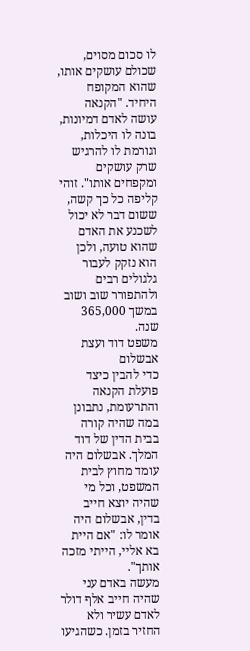לו סכום מסוים, שכולם עושקים אותו, שהוא המקופח היחיד. "הקנאה עושה לאדם דמיונות, בונה לו היכלות, וגורמת לו להרגיש שרק עושקים ומקפחים אותו". זוהי קליפה כל כך קשה, ששום דבר לא יכול לשכנע את האדם שהוא טועה, ולכן הוא נזקק לעבור גלגולים רבים ולהתפורר שוב ושוב במשך 365,000 שנה.
משפט דוד ועצת אבשלום
כדי להבין כיצד פועלת הקנאה והתרעומת, נתבונן במה שהיה קורה בבית הדין של דוד המלך. אבשלום היה עומד מחוץ לבית המשפט, וכל מי שהיה יוצא חייב בדין, אבשלום היה אומר לו: "אם היית בא אליי, הייתי מזכה אותך".
מעשה באדם עני שהיה חייב אלף דולר לאדם עשיר ולא החזיר בזמן. כשהגיעו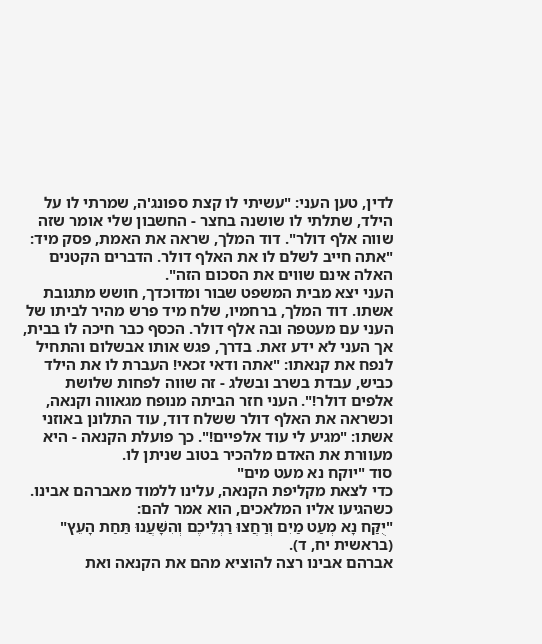לדין, טען העני: "עשיתי לו קצת ספונג'ה, שמרתי לו על הילד, שתלתי לו שושנה בחצר - החשבון שלי אומר שזה שווה אלף דולר". דוד המלך, שראה את האמת, פסק מיד: "אתה חייב לשלם לו את האלף דולר. הדברים הקטנים האלה אינם שווים את הסכום הזה".
העני יצא מבית המשפט שבור ומדוכדך, חושש מתגובת אשתו. דוד המלך, ברחמיו, שלח מיד פרש מהיר לביתו של העני עם מעטפה ובה אלף דולר. הכסף כבר חיכה לו בבית, אך העני לא ידע זאת. בדרך, פגש אותו אבשלום והתחיל לנפח את קנאתו: "אתה ודאי זכאי! העברת לו את הילד כביש, עבדת בשרב ובשלג - זה שווה לפחות שלושת אלפים דולר!". העני חזר הביתה מנופח מגאווה וקנאה, וכשראה את האלף דולר ששלח דוד, עוד התלונן באוזני אשתו: "מגיע לי עוד אלפיים!". כך פועלת הקנאה - היא מעוורת את האדם מלהכיר בטוב שניתן לו.
סוד "יוקח נא מעט מים"
כדי לצאת מקליפת הקנאה, עלינו ללמוד מאברהם אבינו. כשהגיעו אליו המלאכים, הוא אמר להם:
"יֻקַּח נָא מְעַט מַיִם וְרַחֲצוּ רַגְלֵיכֶם וְהִשָּׁעֲנוּ תַּחַת הָעֵץ" (בראשית יח, ד).
אברהם אבינו רצה להוציא מהם את הקנאה ואת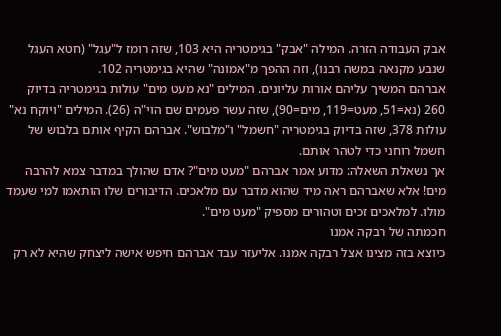אבק העבודה הזרה. המילה "אבק" בגימטריה היא 103, שזה רומז ל"עגל" (חטא העגל שנבע מקנאה במשה רבנו), וזה ההפך מ"אמונה" שהיא בגימטריה 102.
אברהם המשיך עליהם אורות עליונים. המילים "נא מעט מים" עולות בגימטריה בדיוק 260 (נא=51, מעט=119, מים=90), שזה עשר פעמים שם הוי"ה (26). המילים "ויוקח נא" עולות 378, שזה בדיוק בגימטריה "חשמל" ו"מלבוש". אברהם הקיף אותם בלבוש של חשמל רוחני כדי לטהר אותם.
אך נשאלת השאלה: מדוע אמר אברהם "מעט מים"? אדם שהולך במדבר צמא להרבה מים! אלא שאברהם ראה מיד שהוא מדבר עם מלאכים. הדיבורים שלו הותאמו למי שעמד מולו. למלאכים זכים וטהורים מספיק "מעט מים".
חכמתה של רבקה אמנו
כיוצא בזה מצינו אצל רבקה אמנו. אליעזר עבד אברהם חיפש אישה ליצחק שהיא לא רק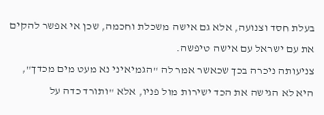בעלת חסד וצנועה, אלא גם אישה משכלת וחכמה, שכן אי אפשר להקים את עם ישראל עם אישה טיפשה.
צניעותה ניכרה בכך שכאשר אמר לה "הגמיאיני נא מעט מים מכדך", היא לא הגישה את הכד ישירות מול פניו, אלא "ותורד כדה על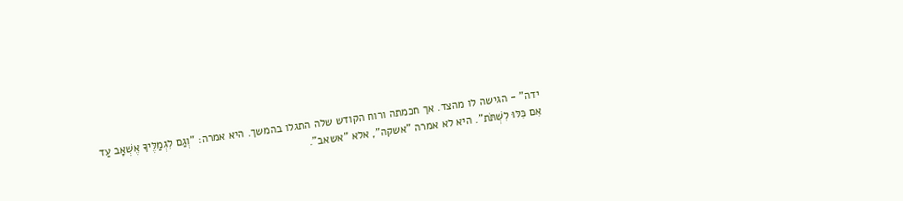ידה" - הגישה לו מהצד. אך חכמתה ורוח הקודש שלה התגלו בהמשך. היא אמרה: "וְגַם לִגְמַלֶּיךָ אֶשְׁאָב עַד אִם כִּלּוּ לִשְׁתֹּת". היא לא אמרה "אשקה", אלא "אשאב".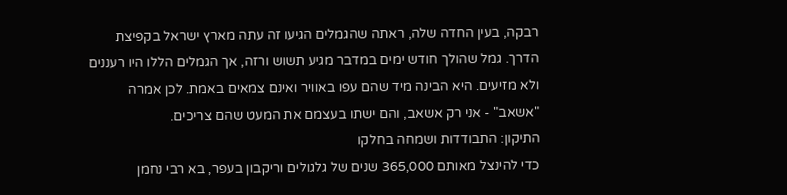רבקה, בעין החדה שלה, ראתה שהגמלים הגיעו זה עתה מארץ ישראל בקפיצת הדרך. גמל שהולך חודש ימים במדבר מגיע תשוש ורזה, אך הגמלים הללו היו רעננים ולא מזיעים. היא הבינה מיד שהם עפו באוויר ואינם צמאים באמת. לכן אמרה "אשאב" - אני רק אשאב, והם ישתו בעצמם את המעט שהם צריכים.
התיקון: התבודדות ושמחה בחלקו
כדי להינצל מאותם 365,000 שנים של גלגולים וריקבון בעפר, בא רבי נחמן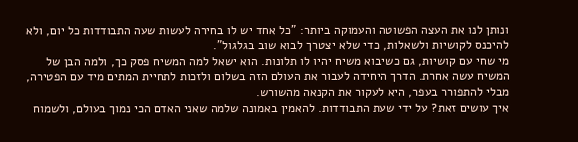ונותן לנו את העצה הפשוטה והעמוקה ביותר: "כל אחד יש לו בחירה לעשות שעה התבודדות כל יום, ולא להיכנס לקושיות ולשאלות, כדי שלא יצטרך לבוא שוב בגלגול".
מי שחי עם קושיות, גם כשיבוא משיח יהיו לו תלונות. הוא ישאל למה המשיח פסק כך, ולמה הבן של המשיח עשה אחרת. הדרך היחידה לעבור את העולם הזה בשלום ולזכות לתחיית המתים מיד עם הפטירה, מבלי להתפורר בעפר, היא לעקור את הקנאה מהשורש.
איך עושים זאת? על ידי שעת התבודדות. להאמין באמונה שלמה שאני האדם הכי נמוך בעולם, ולשמוח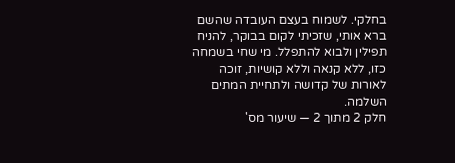בחלקי. לשמוח בעצם העובדה שהשם ברא אותי, שזכיתי לקום בבוקר, להניח תפילין ולבוא להתפלל. מי שחי בשמחה כזו, ללא קנאה וללא קושיות, זוכה לאורות של קדושה ולתחיית המתים השלמה.
חלק 2 מתוך 2 — שיעור מס'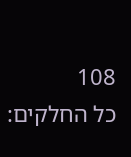108
כל החלקים: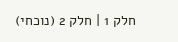חלק 1 | חלק 2 (נוכחי)